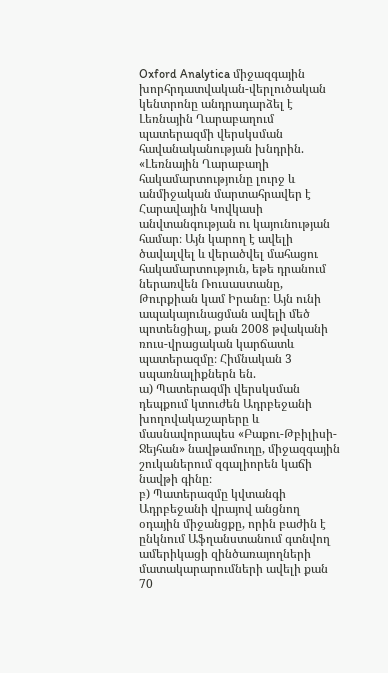Oxford Analytica միջազգային խորհրդատվական-վերլուծական կենտրոնը անդրադարձել է Լեռնային Ղարաբաղում պատերազմի վերսկսման հավանականության խնդրին.
«Լեռնային Ղարաբաղի հակամարտությունը լուրջ և անմիջական մարտահրավեր է Հարավային Կովկասի անվտանգության ու կայունության համար։ Այն կարող է ավելի ծավալվել և վերածվել մահացու հակամարտություն, եթե դրանում ներառվեն Ռուսաստանը, Թուրքիան կամ Իրանը։ Այն ունի ապակայունացման ավելի մեծ պոտենցիալ, քան 2008 թվականի ռուս-վրացական կարճատև պատերազմը։ Հիմնական 3 սպառնալիքներն են.
ա) Պատերազմի վերսկսման դեպքում կտուժեն Ադրբեջանի խողովակաշարերը և մասնավորապես «Բաքու-Թբիլիսի-Ջեյհան» նավթամուղը, միջազգային շուկաներում զգալիորեն կաճի նավթի գինը։
բ) Պատերազմը կվտանգի Ադրբեջանի վրայով անցնող օդային միջանցքը, որին բաժին է ընկնում Աֆղանստանում գտնվող ամերիկացի զինծառայողների մատակարարումների ավելի քան 70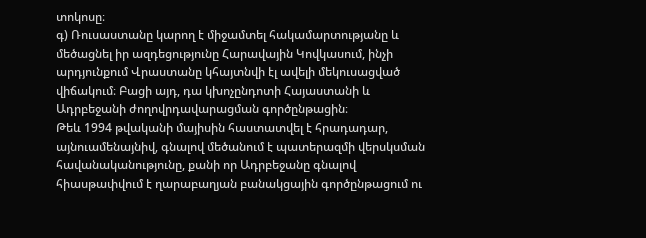տոկոսը։
գ) Ռուսաստանը կարող է միջամտել հակամարտությանը և մեծացնել իր ազդեցությունը Հարավային Կովկասում, ինչի արդյունքում Վրաստանը կհայտնվի էլ ավելի մեկուսացված վիճակում։ Բացի այդ, դա կխոչընդոտի Հայաստանի և Ադրբեջանի ժողովրդավարացման գործընթացին։
Թեև 1994 թվականի մայիսին հաստատվել է հրադադար, այնուամենայնիվ, գնալով մեծանում է պատերազմի վերսկսման հավանականությունը, քանի որ Ադրբեջանը գնալով հիասթափվում է ղարաբաղյան բանակցային գործընթացում ու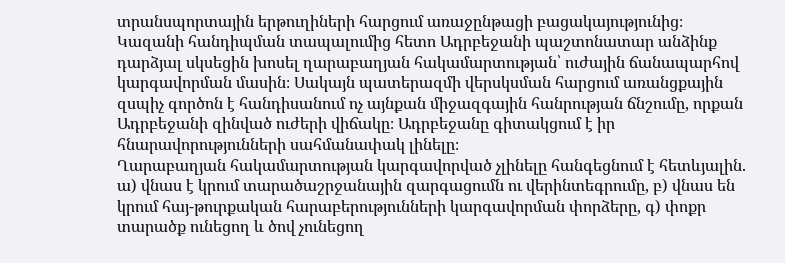տրանսպորտային երթուղիների հարցում առաջընթացի բացակայությունից։
Կազանի հանդիպման տապալումից հետո Ադրբեջանի պաշտոնատար անձինք դարձյալ սկսեցին խոսել ղարաբաղյան հակամարտության՝ ուժային ճանապարհով կարգավորման մասին։ Սակայն պատերազմի վերսկսման հարցում առանցքային զսպիչ գործոն է հանդիսանում ոչ այնքան միջազգային հանրության ճնշումը, որքան Ադրբեջանի զինված ուժերի վիճակը։ Ադրբեջանը գիտակցում է իր հնարավորությունների սահմանափակ լինելը։
Ղարաբաղյան հակամարտության կարգավորված չլինելը հանգեցնում է հետևյալին.
ա) վնաս է կրում տարածաշրջանային զարգացումն ու վերինտեգրումը, բ) վնաս են կրում հայ-թուրքական հարաբերությունների կարգավորման փորձերը, գ) փոքր տարածք ունեցող և ծով չունեցող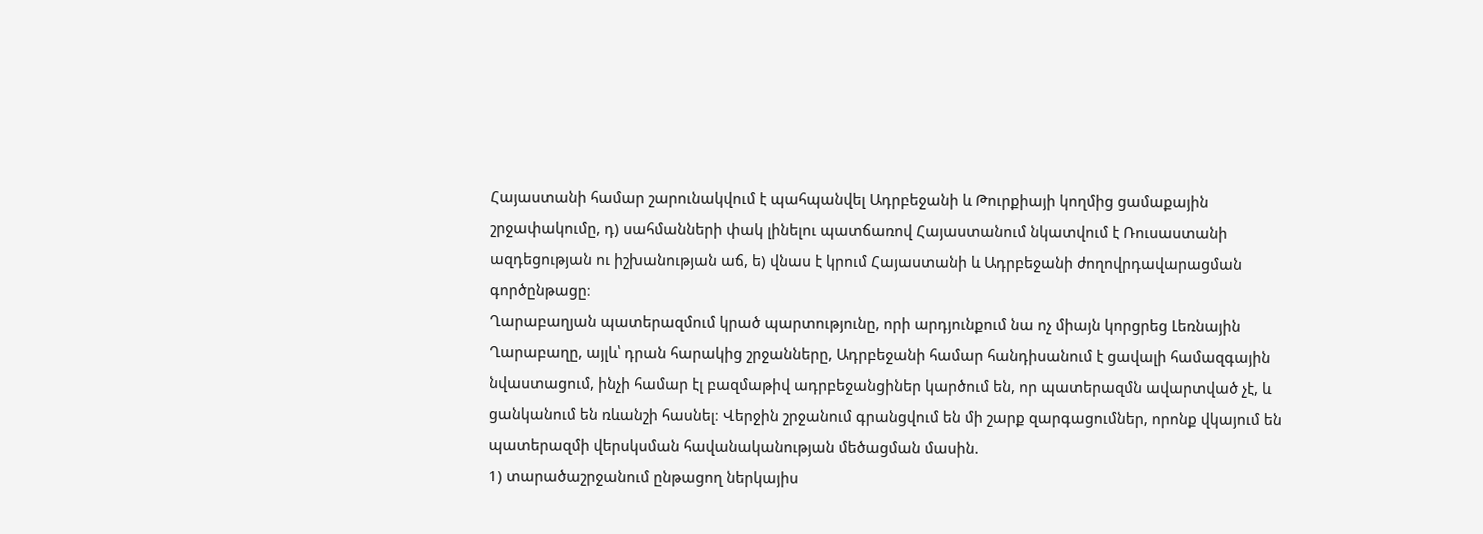Հայաստանի համար շարունակվում է պահպանվել Ադրբեջանի և Թուրքիայի կողմից ցամաքային շրջափակումը, դ) սահմանների փակ լինելու պատճառով Հայաստանում նկատվում է Ռուսաստանի ազդեցության ու իշխանության աճ, ե) վնաս է կրում Հայաստանի և Ադրբեջանի ժողովրդավարացման գործընթացը։
Ղարաբաղյան պատերազմում կրած պարտությունը, որի արդյունքում նա ոչ միայն կորցրեց Լեռնային Ղարաբաղը, այլև՝ դրան հարակից շրջանները, Ադրբեջանի համար հանդիսանում է ցավալի համազգային նվաստացում, ինչի համար էլ բազմաթիվ ադրբեջանցիներ կարծում են, որ պատերազմն ավարտված չէ, և ցանկանում են ռևանշի հասնել։ Վերջին շրջանում գրանցվում են մի շարք զարգացումներ, որոնք վկայում են պատերազմի վերսկսման հավանականության մեծացման մասին.
1) տարածաշրջանում ընթացող ներկայիս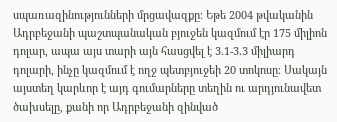սպառազինությունների մրցավազքը։ Եթե 2004 թվականին Ադրբեջանի պաշտպանական բյուջեն կազմում էր 175 միլիոն դոլար, ապա այս տարի այն հասցվել է 3.1-3.3 միլիարդ դոլարի, ինչը կազմում է ողջ պետբյուջեի 20 տոկոսը։ Սակայն այստեղ կարևոր է այդ գումարները տեղին ու արդյունավետ ծախսելը, քանի որ Ադրբեջանի զինված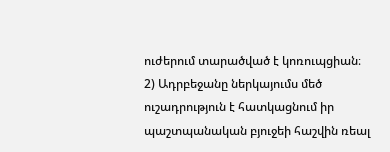ուժերում տարածված է կոռուպցիան։
2) Ադրբեջանը ներկայումս մեծ ուշադրություն է հատկացնում իր պաշտպանական բյուջեի հաշվին ռեալ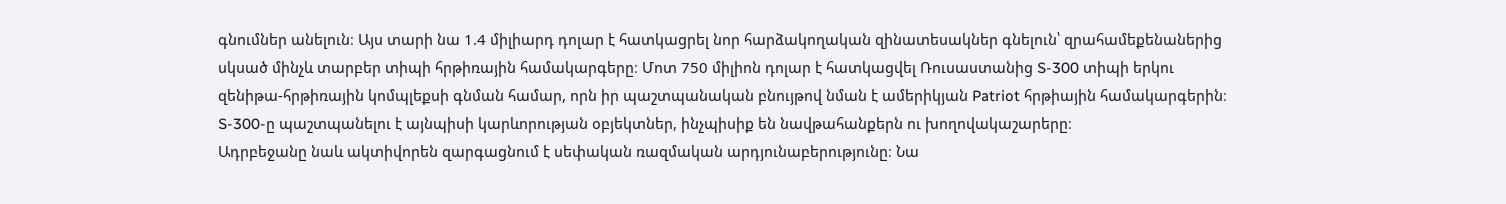գնումներ անելուն։ Այս տարի նա 1.4 միլիարդ դոլար է հատկացրել նոր հարձակողական զինատեսակներ գնելուն՝ զրահամեքենաներից սկսած մինչև տարբեր տիպի հրթիռային համակարգերը։ Մոտ 750 միլիոն դոլար է հատկացվել Ռուսաստանից S-300 տիպի երկու զենիթա-հրթիռային կոմպլեքսի գնման համար, որն իր պաշտպանական բնույթով նման է ամերիկյան Patriot հրթիային համակարգերին։ S-300-ը պաշտպանելու է այնպիսի կարևորության օբյեկտներ, ինչպիսիք են նավթահանքերն ու խողովակաշարերը։
Ադրբեջանը նաև ակտիվորեն զարգացնում է սեփական ռազմական արդյունաբերությունը։ Նա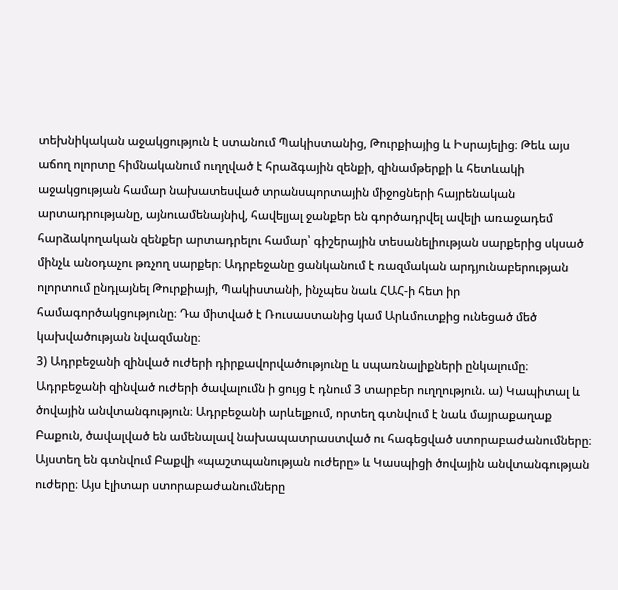տեխնիկական աջակցություն է ստանում Պակիստանից, Թուրքիայից և Իսրայելից։ Թեև այս աճող ոլորտը հիմնականում ուղղված է հրաձգային զենքի, զինամթերքի և հետևակի աջակցության համար նախատեսված տրանսպորտային միջոցների հայրենական արտադրությանը, այնուամենայնիվ, հավելյալ ջանքեր են գործադրվել ավելի առաջադեմ հարձակողական զենքեր արտադրելու համար՝ գիշերային տեսանելիության սարքերից սկսած մինչև անօդաչու թռչող սարքեր։ Ադրբեջանը ցանկանում է ռազմական արդյունաբերության ոլորտում ընդլայնել Թուրքիայի, Պակիստանի, ինչպես նաև ՀԱՀ-ի հետ իր համագործակցությունը։ Դա միտված է Ռուսաստանից կամ Արևմուտքից ունեցած մեծ կախվածության նվազմանը։
3) Ադրբեջանի զինված ուժերի դիրքավորվածությունը և սպառնալիքների ընկալումը։ Ադրբեջանի զինված ուժերի ծավալումն ի ցույց է դնում 3 տարբեր ուղղություն. ա) Կապիտալ և ծովային անվտանգություն։ Ադրբեջանի արևելքում, որտեղ գտնվում է նաև մայրաքաղաք Բաքուն, ծավալված են ամենալավ նախապատրաստված ու հագեցված ստորաբաժանումները։ Այստեղ են գտնվում Բաքվի «պաշտպանության ուժերը» և Կասպիցի ծովային անվտանգության ուժերը։ Այս էլիտար ստորաբաժանումները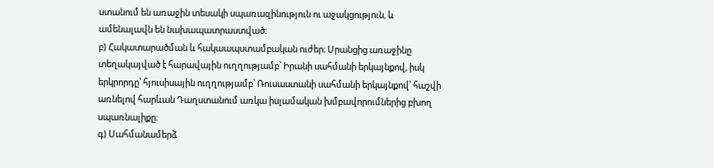ստանում են առաջին տեսակի սպառազինություն ու աջակցություն, և ամենալավն են նախապատրաստված։
բ) Հակատարածման և հակաապստամբական ուժեր։ Սրանցից առաջինը տեղակայված է հարավային ուղղությամբ՝ Իրանի սահմանի երկայնքով, իսկ երկրորդը՝ հյուսիսային ուղղությամբ՝ Ռուսաստանի սահմանի երկայնքով՝ հաշվի առնելով հարևան Դաղստանում առկա իսլամական խմբավորումներից բխող սպառնալիքը։
գ) Սահմանամերձ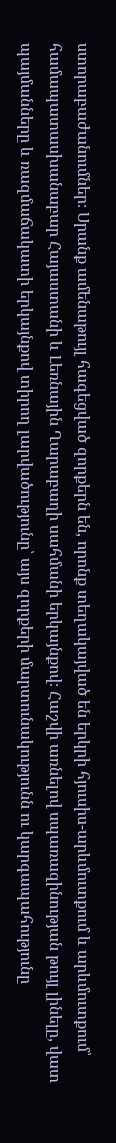ստորաբաժանումներ։ Սրանք ամենաթույլ հագեցված զորքերն են, որոնք տեղակայված են երկրի հյուսիս-արևմուտքում և արևմուտքում՝ համապատասխանաբար Հայաստանի և Լեռնային Ղարաբաղի սահմանի երկայնքով։ Հաշվի առնելով սպառազինության թույլ լինելը, վատ պայմանները և ռազմաճակատի երկայնքով տիրող լարվածությունը՝ այս զորքերի մարտունակությունն ու կարգապահությունը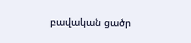բավական ցածր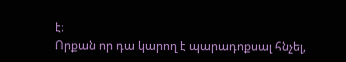է։
Որքան որ դա կարող է պարադոքսալ հնչել,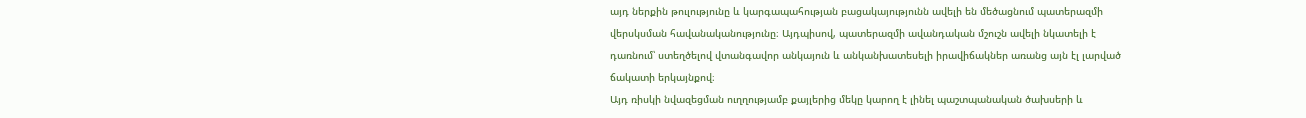այդ ներքին թուլությունը և կարգապահության բացակայությունն ավելի են մեծացնում պատերազմի վերսկսման հավանականությունը։ Այդպիսով, պատերազմի ավանդական մշուշն ավելի նկատելի է դառնում՝ ստեղծելով վտանգավոր անկայուն և անկանխատեսելի իրավիճակներ առանց այն էլ լարված ճակատի երկայնքով։
Այդ ռիսկի նվազեցման ուղղությամբ քայլերից մեկը կարող է լինել պաշտպանական ծախսերի և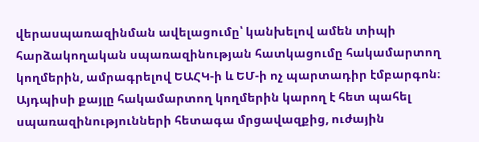վերասպառազինման ավելացումը՝ կանխելով ամեն տիպի հարձակողական սպառազինության հատկացումը հակամարտող կողմերին, ամրագրելով ԵԱՀԿ-ի և ԵՄ-ի ոչ պարտադիր էմբարգոն։ Այդպիսի քայլը հակամարտող կողմերին կարող է հետ պահել սպառազինությունների հետագա մրցավազքից, ուժային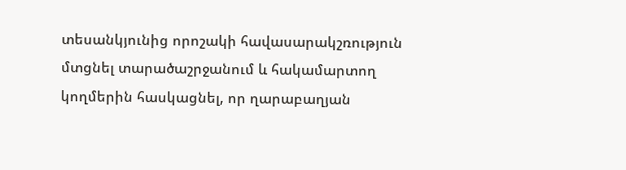տեսանկյունից որոշակի հավասարակշռություն մտցնել տարածաշրջանում և հակամարտող կողմերին հասկացնել, որ ղարաբաղյան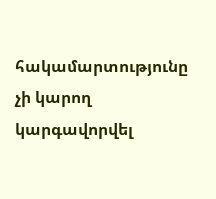հակամարտությունը չի կարող կարգավորվել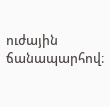ուժային ճանապարհով։